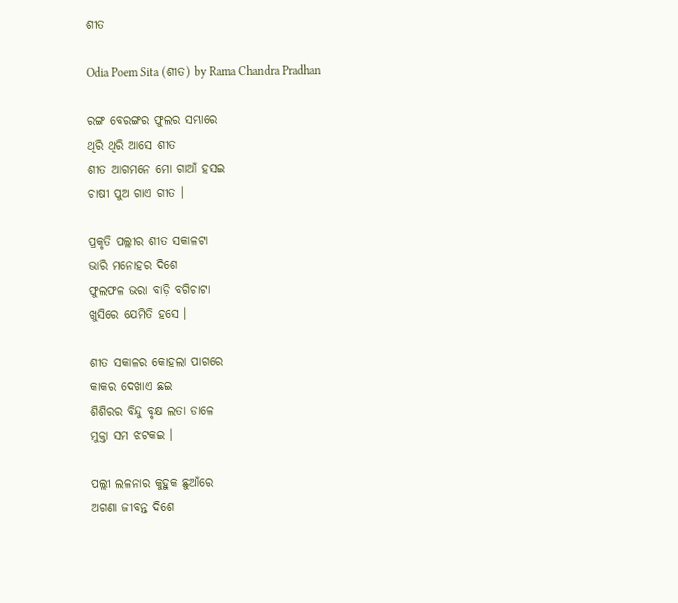ଶୀତ

Odia Poem Sita (ଶୀତ) by Rama Chandra Pradhan

ରଙ୍ଗ ବେରଙ୍ଗର ଫୁଲର ସମ୍ଭାରେ
ଥିରି ଥିରି ଆସେ ଶୀତ
ଶୀତ ଆଗମନେ ମୋ ଗାଆଁ ହସଇ
ଚାଷୀ ପୁଅ ଗାଏ ଗୀତ ।

ପ୍ରକୃତି ପଲ୍ଲୀର ଶୀତ ସକାଳଟା
ଭାରି ମନୋହର ଦିଶେ
ଫୁଲଫଳ ଭରା ବାଡ଼ି ବଗିଚାଟା
ଖୁସିରେ ଯେମିତି ହସେ ।

ଶୀତ ସକାଳର କୋହଲା ପାଗରେ
କାକର ଦେଖାଏ ଛଇ
ଶିଶିରର ବିନ୍ଦୁ ବୃକ୍ଷ ଲତା ଡାଳେ
ମୁକ୍ତା ସମ ଝଟକଇ ।

ପଲ୍ଲୀ ଲଳନାର କୁହୁକ ଛୁଆଁରେ
ଅଗଣା ଜୀବନ୍ତ ଦିଶେ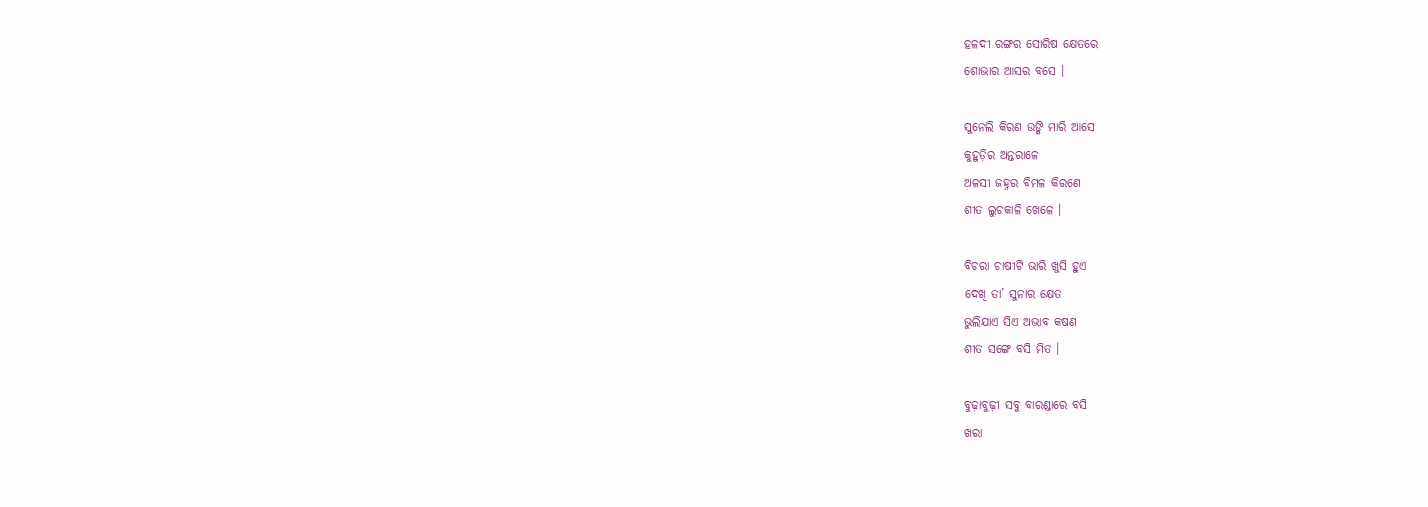ହଳଦୀ ରଙ୍ଗର ସୋରିଷ କ୍ଷେତରେ
ଶୋଭାର ଆସର ବସେ ।

ସୁନେଲି କିରଣ ଉଙ୍କି ମାରି ଆସେ
କୁହୁଡ଼ିର ଅନ୍ତରାଳେ
ଅଳସୀ ଜହ୍ନର ବିମଳ କିରଣେ
ଶୀତ ଲୁଚକାଳି ଖେଳେ ।

ବିଚରା ଚାଷୀଟି ଭାରି ଖୁସି ହୁଏ
ଦେଖି ତା’ ସୁନାର କ୍ଷେତ
ଭୁଲିଯାଏ ସିଏ ଅଭାବ କଷଣ
ଶୀତ ସଙ୍ଗେ ବସି ମିତ ।

ବୁଢ଼ାବୁଢ଼ୀ ସବୁ ବାରଣ୍ଡାରେ ବସି
ଖରା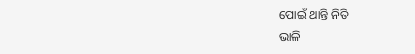ପୋଇଁ ଥାନ୍ତି ନିତି
ଭାଳି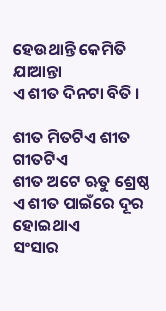ହେଉଥାନ୍ତି କେମିତି ଯାଆନ୍ତା
ଏ ଶୀତ ଦିନଟା ବିତି ।

ଶୀତ ମିତଟିଏ ଶୀତ ଗୀତଟିଏ
ଶୀତ ଅଟେ ଋତୁ ଶ୍ରେଷ୍ଠ
ଏ ଶୀତ ପାଇଁରେ ଦୂର ହୋଇଥାଏ
ସଂସାର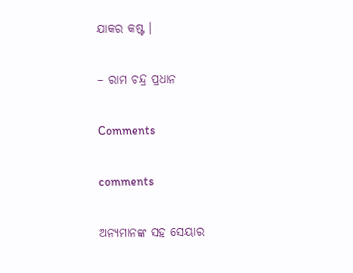ଯାକର କଷ୍ଟ ।

– ରାମ ଚନ୍ଦ୍ର ପ୍ରଧାନ

Comments

comments

ଅନ୍ୟମାନଙ୍କ ସହ ସେୟାର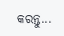କରନ୍ତୁ...